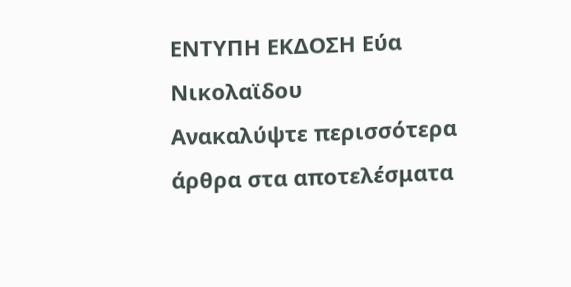ΕΝΤΥΠΗ ΕΚΔΟΣΗ Εύα Νικολαϊδου
Ανακαλύψτε περισσότερα άρθρα στα αποτελέσματα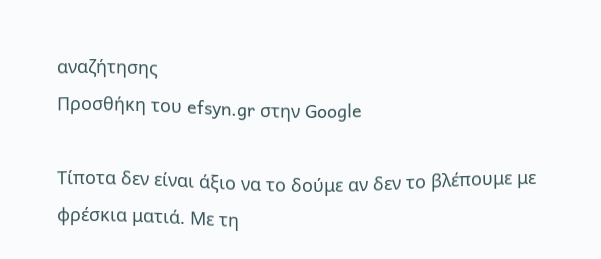αναζήτησης
Προσθήκη του efsyn.gr στην Google

Τίποτα δεν είναι άξιο να το δούμε αν δεν το βλέπουμε με φρέσκια ματιά. Με τη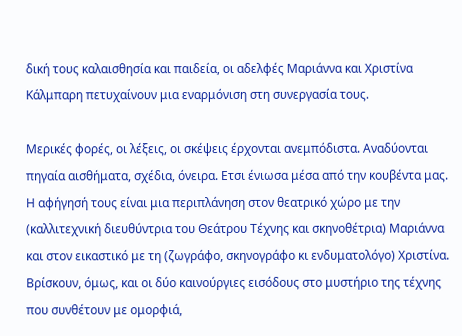δική τους καλαισθησία και παιδεία, οι αδελφές Μαριάννα και Χριστίνα Κάλμπαρη πετυχαίνουν μια εναρμόνιση στη συνεργασία τους.

Μερικές φορές, οι λέξεις, οι σκέψεις έρχονται ανεμπόδιστα. Αναδύονται πηγαία αισθήματα, σχέδια, όνειρα. Ετσι ένιωσα μέσα από την κουβέντα μας. Η αφήγησή τους είναι μια περιπλάνηση στον θεατρικό χώρο με την (καλλιτεχνική διευθύντρια του Θεάτρου Τέχνης και σκηνοθέτρια) Μαριάννα και στον εικαστικό με τη (ζωγράφο, σκηνογράφο κι ενδυματολόγο) Χριστίνα. Βρίσκουν, όμως, και οι δύο καινούργιες εισόδους στο μυστήριο της τέχνης που συνθέτουν με ομορφιά,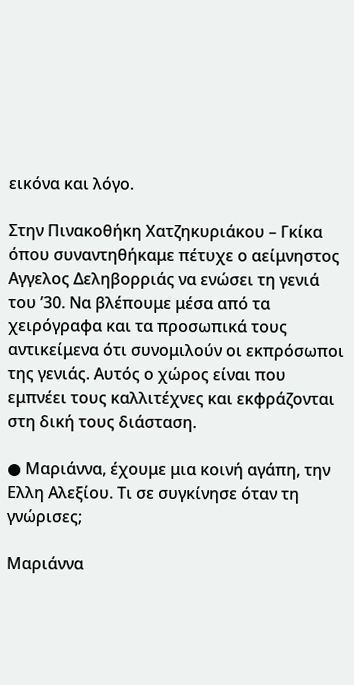εικόνα και λόγο.

Στην Πινακοθήκη Χατζηκυριάκου – Γκίκα όπου συναντηθήκαμε πέτυχε ο αείμνηστος Αγγελος Δεληβορριάς να ενώσει τη γενιά του ’30. Να βλέπουμε μέσα από τα χειρόγραφα και τα προσωπικά τους αντικείμενα ότι συνομιλούν οι εκπρόσωποι της γενιάς. Αυτός ο χώρος είναι που εμπνέει τους καλλιτέχνες και εκφράζονται στη δική τους διάσταση.

● Μαριάννα, έχουμε μια κοινή αγάπη, την Ελλη Αλεξίου. Τι σε συγκίνησε όταν τη γνώρισες;

Μαριάννα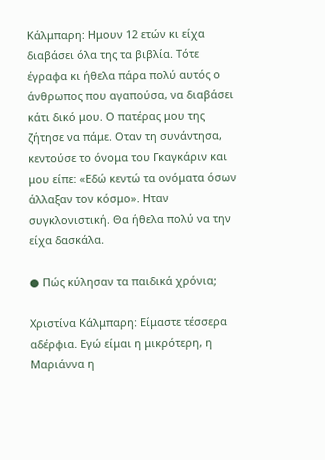Κάλμπαρη: Ημουν 12 ετών κι είχα διαβάσει όλα της τα βιβλία. Τότε έγραφα κι ήθελα πάρα πολύ αυτός ο άνθρωπος που αγαπούσα, να διαβάσει κάτι δικό μου. Ο πατέρας μου της ζήτησε να πάμε. Οταν τη συνάντησα, κεντούσε το όνομα του Γκαγκάριν και μου είπε: «Εδώ κεντώ τα ονόματα όσων άλλαξαν τον κόσμο». Ηταν συγκλονιστική. Θα ήθελα πολύ να την είχα δασκάλα.

● Πώς κύλησαν τα παιδικά χρόνια;

Χριστίνα Κάλμπαρη: Είμαστε τέσσερα αδέρφια. Εγώ είμαι η μικρότερη, η Μαριάννα η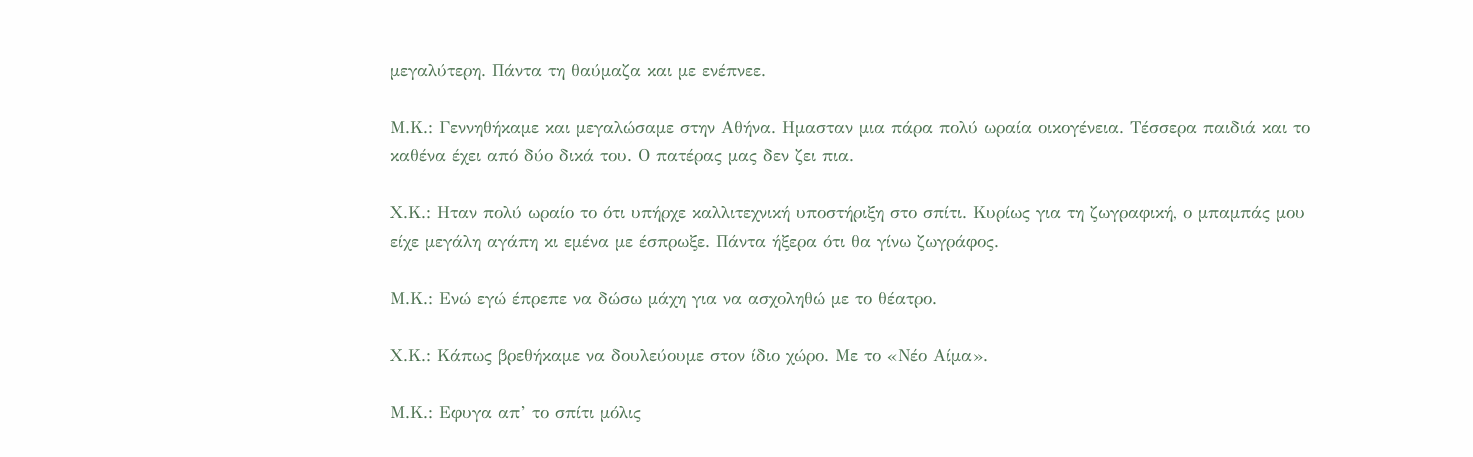μεγαλύτερη. Πάντα τη θαύμαζα και με ενέπνεε.

Μ.Κ.: Γεννηθήκαμε και μεγαλώσαμε στην Αθήνα. Ημασταν μια πάρα πολύ ωραία οικογένεια. Τέσσερα παιδιά και το καθένα έχει από δύο δικά του. Ο πατέρας μας δεν ζει πια.

Χ.Κ.: Ηταν πολύ ωραίο το ότι υπήρχε καλλιτεχνική υποστήριξη στο σπίτι. Κυρίως για τη ζωγραφική, ο μπαμπάς μου είχε μεγάλη αγάπη κι εμένα με έσπρωξε. Πάντα ήξερα ότι θα γίνω ζωγράφος.

Μ.Κ.: Ενώ εγώ έπρεπε να δώσω μάχη για να ασχοληθώ με το θέατρο.

Χ.Κ.: Κάπως βρεθήκαμε να δουλεύουμε στον ίδιο χώρο. Με το «Νέο Αίμα».

Μ.Κ.: Εφυγα απ’ το σπίτι μόλις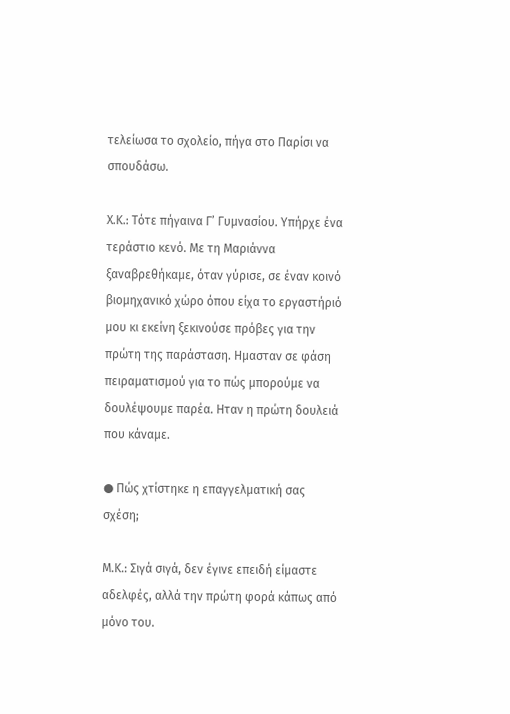τελείωσα το σχολείο, πήγα στο Παρίσι να σπουδάσω.

Χ.Κ.: Τότε πήγαινα Γ’ Γυμνασίου. Υπήρχε ένα τεράστιο κενό. Με τη Μαριάννα ξαναβρεθήκαμε, όταν γύρισε, σε έναν κοινό βιομηχανικό χώρο όπου είχα το εργαστήριό μου κι εκείνη ξεκινούσε πρόβες για την πρώτη της παράσταση. Ημασταν σε φάση πειραματισμού για το πώς μπορούμε να δουλέψουμε παρέα. Ηταν η πρώτη δουλειά που κάναμε.

● Πώς χτίστηκε η επαγγελματική σας σχέση;

Μ.Κ.: Σιγά σιγά, δεν έγινε επειδή είμαστε αδελφές, αλλά την πρώτη φορά κάπως από μόνο του.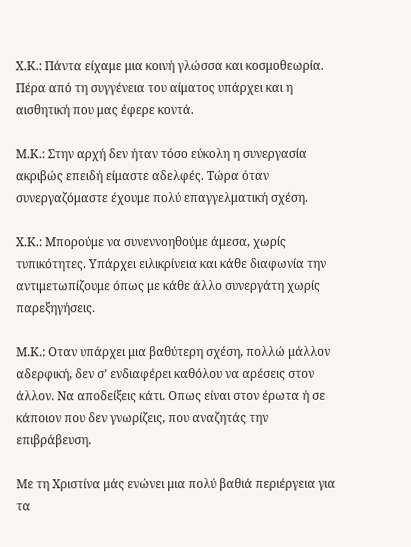Χ.Κ.: Πάντα είχαμε μια κοινή γλώσσα και κοσμοθεωρία. Πέρα από τη συγγένεια του αίματος υπάρχει και η αισθητική που μας έφερε κοντά.

Μ.Κ.: Στην αρχή δεν ήταν τόσο εύκολη η συνεργασία ακριβώς επειδή είμαστε αδελφές. Τώρα όταν συνεργαζόμαστε έχουμε πολύ επαγγελματική σχέση.

Χ.Κ.: Μπορούμε να συνεννοηθούμε άμεσα, χωρίς τυπικότητες. Υπάρχει ειλικρίνεια και κάθε διαφωνία την αντιμετωπίζουμε όπως με κάθε άλλο συνεργάτη χωρίς παρεξηγήσεις.

Μ.Κ.: Οταν υπάρχει μια βαθύτερη σχέση, πολλώ μάλλον αδερφική, δεν σ’ ενδιαφέρει καθόλου να αρέσεις στον άλλον. Να αποδείξεις κάτι. Οπως είναι στον έρωτα ή σε κάποιον που δεν γνωρίζεις, που αναζητάς την επιβράβευση.

Με τη Χριστίνα μάς ενώνει μια πολύ βαθιά περιέργεια για τα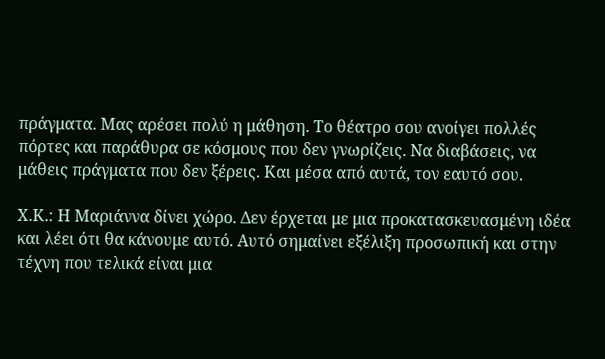πράγματα. Μας αρέσει πολύ η μάθηση. Το θέατρο σου ανοίγει πολλές πόρτες και παράθυρα σε κόσμους που δεν γνωρίζεις. Να διαβάσεις, να μάθεις πράγματα που δεν ξέρεις. Και μέσα από αυτά, τον εαυτό σου.

Χ.Κ.: Η Μαριάννα δίνει χώρο. Δεν έρχεται με μια προκατασκευασμένη ιδέα και λέει ότι θα κάνουμε αυτό. Αυτό σημαίνει εξέλιξη προσωπική και στην τέχνη που τελικά είναι μια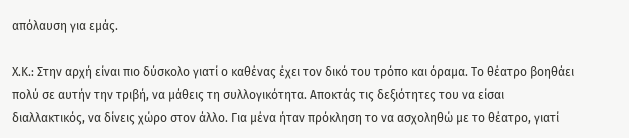απόλαυση για εμάς.

Χ.Κ.: Στην αρχή είναι πιο δύσκολο γιατί ο καθένας έχει τον δικό του τρόπο και όραμα. Το θέατρο βοηθάει πολύ σε αυτήν την τριβή, να μάθεις τη συλλογικότητα. Αποκτάς τις δεξιότητες του να είσαι διαλλακτικός, να δίνεις χώρο στον άλλο. Για μένα ήταν πρόκληση το να ασχοληθώ με το θέατρο, γιατί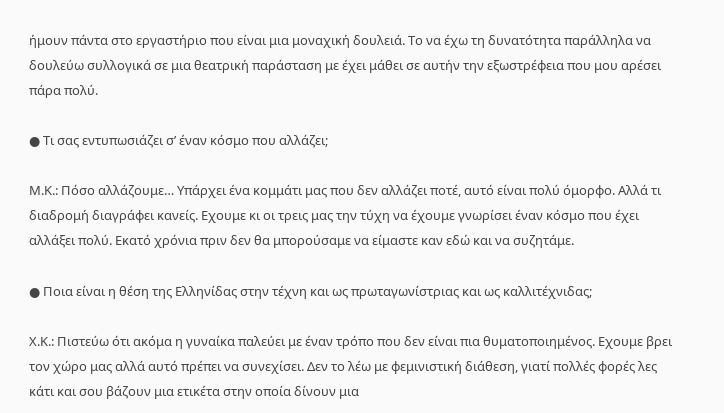ήμουν πάντα στο εργαστήριο που είναι μια μοναχική δουλειά. Το να έχω τη δυνατότητα παράλληλα να δουλεύω συλλογικά σε μια θεατρική παράσταση με έχει μάθει σε αυτήν την εξωστρέφεια που μου αρέσει πάρα πολύ.

● Τι σας εντυπωσιάζει σ’ έναν κόσμο που αλλάζει;

Μ.Κ.: Πόσο αλλάζουμε… Υπάρχει ένα κομμάτι μας που δεν αλλάζει ποτέ, αυτό είναι πολύ όμορφο. Αλλά τι διαδρομή διαγράφει κανείς. Εχουμε κι οι τρεις μας την τύχη να έχουμε γνωρίσει έναν κόσμο που έχει αλλάξει πολύ. Εκατό χρόνια πριν δεν θα μπορούσαμε να είμαστε καν εδώ και να συζητάμε.

● Ποια είναι η θέση της Ελληνίδας στην τέχνη και ως πρωταγωνίστριας και ως καλλιτέχνιδας;

Χ.Κ.: Πιστεύω ότι ακόμα η γυναίκα παλεύει με έναν τρόπο που δεν είναι πια θυματοποιημένος. Εχουμε βρει τον χώρο μας αλλά αυτό πρέπει να συνεχίσει. Δεν το λέω με φεμινιστική διάθεση, γιατί πολλές φορές λες κάτι και σου βάζουν μια ετικέτα στην οποία δίνουν μια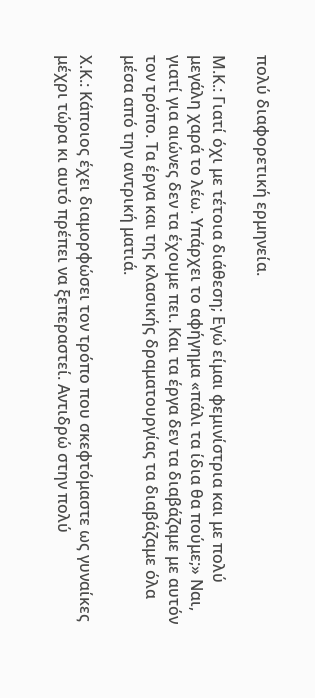πολύ διαφορετική ερμηνεία.

Μ.Κ.: Γιατί όχι με τέτοια διάθεση; Εγώ είμαι φεμινίστρια και με πολύ μεγάλη χαρά το λέω. Υπάρχει το αφήγημα «πάλι τα ίδια θα πούμε;» Ναι, γιατί για αιώνες δεν τα έχουμε πει. Και τα έργα δεν τα διαβάζαμε με αυτόν τον τρόπο. Τα έργα και της κλασικής δραματουργίας τα διαβάζαμε όλα μέσα από την αντρική ματιά.

Χ.Κ.: Κάποιος έχει διαμορφώσει τον τρόπο που σκεφτόμαστε ως γυναίκες μέχρι τώρα κι αυτό πρέπει να ξεπεραστεί. Αντιδρώ στην πολύ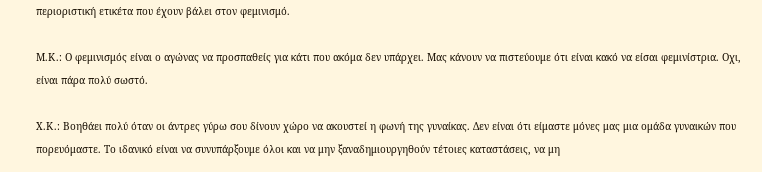περιοριστική ετικέτα που έχουν βάλει στον φεμινισμό.

Μ.Κ.: Ο φεμινισμός είναι ο αγώνας να προσπαθείς για κάτι που ακόμα δεν υπάρχει. Μας κάνουν να πιστεύουμε ότι είναι κακό να είσαι φεμινίστρια. Οχι, είναι πάρα πολύ σωστό.

Χ.Κ.: Βοηθάει πολύ όταν οι άντρες γύρω σου δίνουν χώρο να ακουστεί η φωνή της γυναίκας. Δεν είναι ότι είμαστε μόνες μας μια ομάδα γυναικών που πορευόμαστε. Το ιδανικό είναι να συνυπάρξουμε όλοι και να μην ξαναδημιουργηθούν τέτοιες καταστάσεις, να μη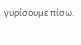γυρίσουμε πίσω.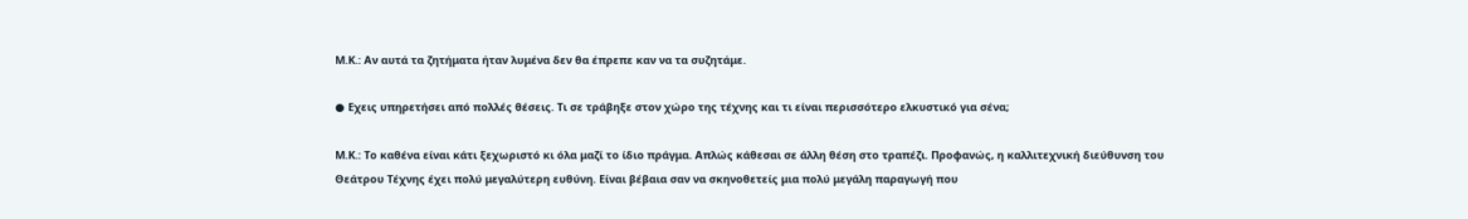Μ.Κ.: Αν αυτά τα ζητήματα ήταν λυμένα δεν θα έπρεπε καν να τα συζητάμε.

● Εχεις υπηρετήσει από πολλές θέσεις. Τι σε τράβηξε στον χώρο της τέχνης και τι είναι περισσότερο ελκυστικό για σένα;

Μ.Κ.: Το καθένα είναι κάτι ξεχωριστό κι όλα μαζί το ίδιο πράγμα. Απλώς κάθεσαι σε άλλη θέση στο τραπέζι. Προφανώς, η καλλιτεχνική διεύθυνση του Θεάτρου Τέχνης έχει πολύ μεγαλύτερη ευθύνη. Είναι βέβαια σαν να σκηνοθετείς μια πολύ μεγάλη παραγωγή που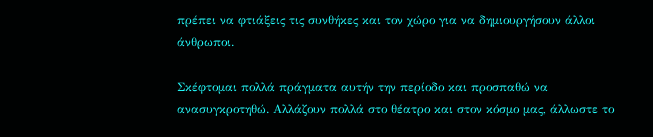πρέπει να φτιάξεις τις συνθήκες και τον χώρο για να δημιουργήσουν άλλοι άνθρωποι.

Σκέφτομαι πολλά πράγματα αυτήν την περίοδο και προσπαθώ να ανασυγκροτηθώ. Αλλάζουν πολλά στο θέατρο και στον κόσμο μας, άλλωστε το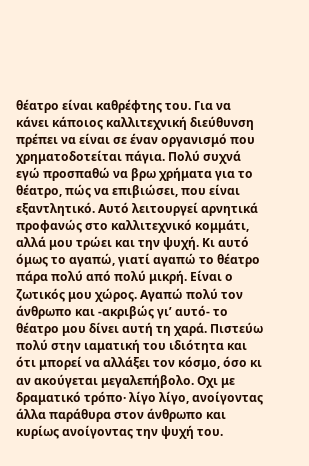θέατρο είναι καθρέφτης του. Για να κάνει κάποιος καλλιτεχνική διεύθυνση πρέπει να είναι σε έναν οργανισμό που χρηματοδοτείται πάγια. Πολύ συχνά εγώ προσπαθώ να βρω χρήματα για το θέατρο, πώς να επιβιώσει, που είναι εξαντλητικό. Αυτό λειτουργεί αρνητικά προφανώς στο καλλιτεχνικό κομμάτι, αλλά μου τρώει και την ψυχή. Κι αυτό όμως το αγαπώ, γιατί αγαπώ το θέατρο πάρα πολύ από πολύ μικρή. Είναι ο ζωτικός μου χώρος. Αγαπώ πολύ τον άνθρωπο και -ακριβώς γι’ αυτό- το θέατρο μου δίνει αυτή τη χαρά. Πιστεύω πολύ στην ιαματική του ιδιότητα και ότι μπορεί να αλλάξει τον κόσμο, όσο κι αν ακούγεται μεγαλεπήβολο. Οχι με δραματικό τρόπο· λίγο λίγο, ανοίγοντας άλλα παράθυρα στον άνθρωπο και κυρίως ανοίγοντας την ψυχή του.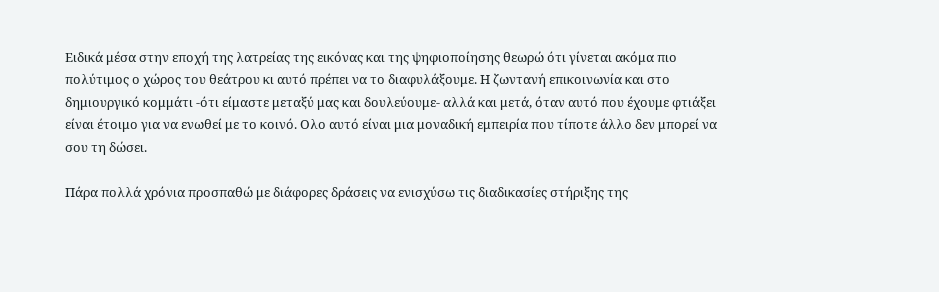Ειδικά μέσα στην εποχή της λατρείας της εικόνας και της ψηφιοποίησης θεωρώ ότι γίνεται ακόμα πιο πολύτιμος ο χώρος του θεάτρου κι αυτό πρέπει να το διαφυλάξουμε. Η ζωντανή επικοινωνία και στο δημιουργικό κομμάτι -ότι είμαστε μεταξύ μας και δουλεύουμε- αλλά και μετά, όταν αυτό που έχουμε φτιάξει είναι έτοιμο για να ενωθεί με το κοινό. Ολο αυτό είναι μια μοναδική εμπειρία που τίποτε άλλο δεν μπορεί να σου τη δώσει.

Πάρα πολλά χρόνια προσπαθώ με διάφορες δράσεις να ενισχύσω τις διαδικασίες στήριξης της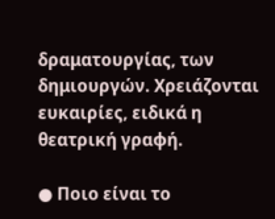δραματουργίας, των δημιουργών. Χρειάζονται ευκαιρίες, ειδικά η θεατρική γραφή.

● Ποιο είναι το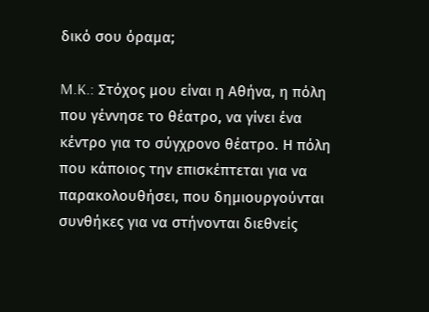δικό σου όραμα;

M.K.: Στόχος μου είναι η Αθήνα, η πόλη που γέννησε το θέατρο, να γίνει ένα κέντρο για το σύγχρονο θέατρο. Η πόλη που κάποιος την επισκέπτεται για να παρακολουθήσει, που δημιουργούνται συνθήκες για να στήνονται διεθνείς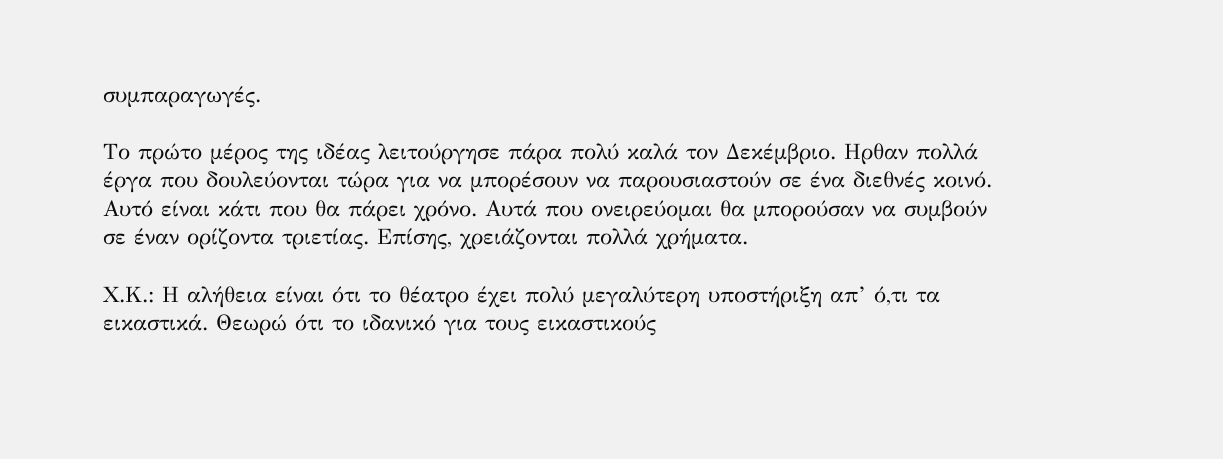συμπαραγωγές.

Το πρώτο μέρος της ιδέας λειτούργησε πάρα πολύ καλά τον Δεκέμβριο. Ηρθαν πολλά έργα που δουλεύονται τώρα για να μπορέσουν να παρουσιαστούν σε ένα διεθνές κοινό. Αυτό είναι κάτι που θα πάρει χρόνο. Αυτά που ονειρεύομαι θα μπορούσαν να συμβούν σε έναν ορίζοντα τριετίας. Επίσης, χρειάζονται πολλά χρήματα.

Χ.Κ.: Η αλήθεια είναι ότι το θέατρο έχει πολύ μεγαλύτερη υποστήριξη απ’ ό,τι τα εικαστικά. Θεωρώ ότι το ιδανικό για τους εικαστικούς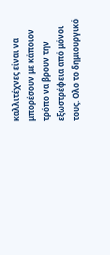καλλιτέχνες είναι να μπορέσουν με κάποιον τρόπο να βρουν την εξωστρέφεια από μόνοι τους. Ολο το δημιουργικό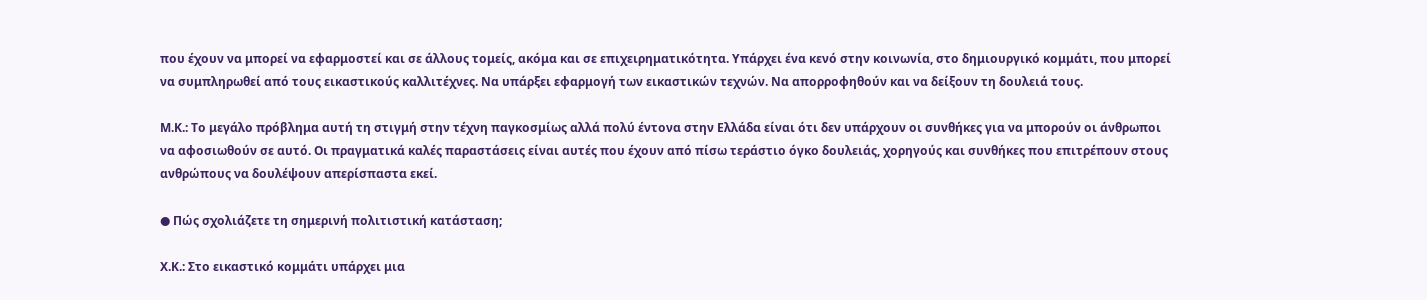που έχουν να μπορεί να εφαρμοστεί και σε άλλους τομείς, ακόμα και σε επιχειρηματικότητα. Υπάρχει ένα κενό στην κοινωνία, στο δημιουργικό κομμάτι, που μπορεί να συμπληρωθεί από τους εικαστικούς καλλιτέχνες. Να υπάρξει εφαρμογή των εικαστικών τεχνών. Να απορροφηθούν και να δείξουν τη δουλειά τους.

Μ.Κ.: Το μεγάλο πρόβλημα αυτή τη στιγμή στην τέχνη παγκοσμίως αλλά πολύ έντονα στην Ελλάδα είναι ότι δεν υπάρχουν οι συνθήκες για να μπορούν οι άνθρωποι να αφοσιωθούν σε αυτό. Οι πραγματικά καλές παραστάσεις είναι αυτές που έχουν από πίσω τεράστιο όγκο δουλειάς, χορηγούς και συνθήκες που επιτρέπουν στους ανθρώπους να δουλέψουν απερίσπαστα εκεί.

● Πώς σχολιάζετε τη σημερινή πολιτιστική κατάσταση;

Χ.Κ.: Στο εικαστικό κομμάτι υπάρχει μια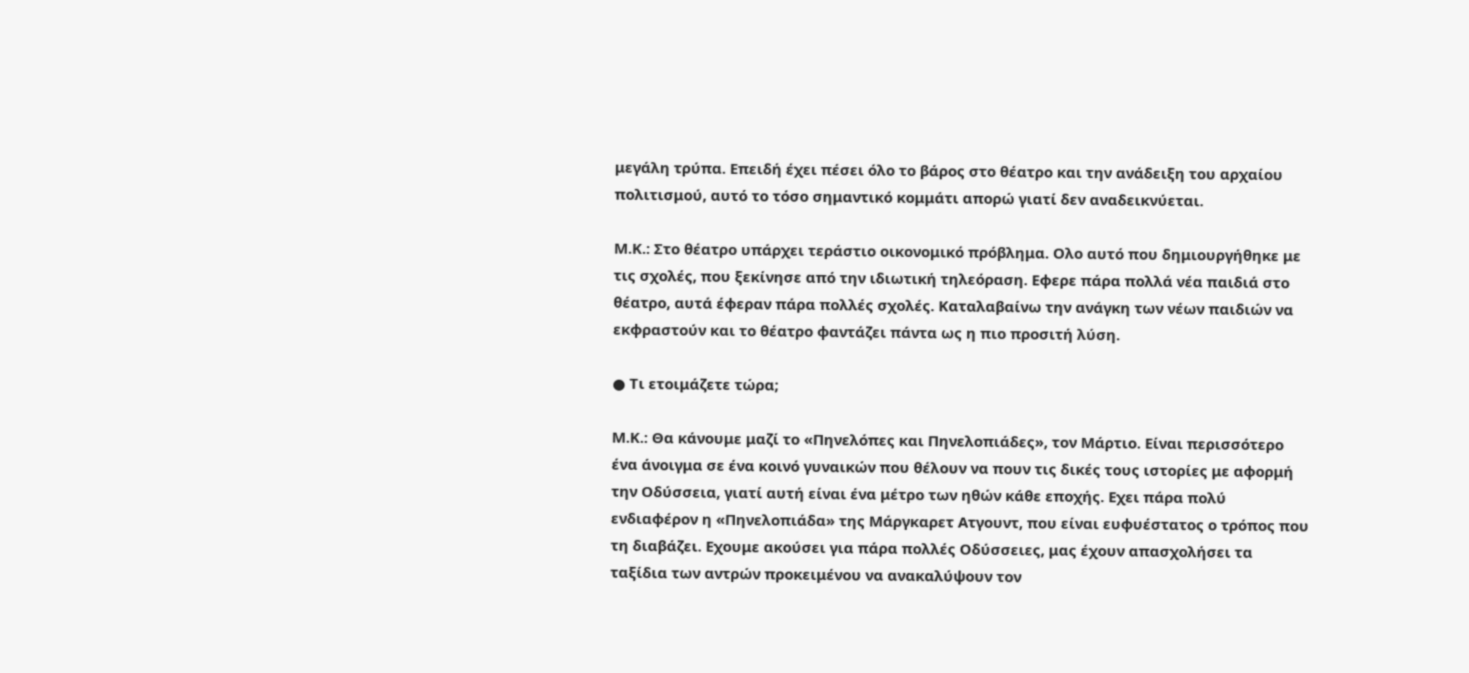μεγάλη τρύπα. Επειδή έχει πέσει όλο το βάρος στο θέατρο και την ανάδειξη του αρχαίου πολιτισμού, αυτό το τόσο σημαντικό κομμάτι απορώ γιατί δεν αναδεικνύεται.

Μ.Κ.: Στο θέατρο υπάρχει τεράστιο οικονομικό πρόβλημα. Ολο αυτό που δημιουργήθηκε με τις σχολές, που ξεκίνησε από την ιδιωτική τηλεόραση. Εφερε πάρα πολλά νέα παιδιά στο θέατρο, αυτά έφεραν πάρα πολλές σχολές. Καταλαβαίνω την ανάγκη των νέων παιδιών να εκφραστούν και το θέατρο φαντάζει πάντα ως η πιο προσιτή λύση.

● Τι ετοιμάζετε τώρα;

Μ.Κ.: Θα κάνουμε μαζί το «Πηνελόπες και Πηνελοπιάδες», τον Μάρτιο. Είναι περισσότερο ένα άνοιγμα σε ένα κοινό γυναικών που θέλουν να πουν τις δικές τους ιστορίες με αφορμή την Οδύσσεια, γιατί αυτή είναι ένα μέτρο των ηθών κάθε εποχής. Εχει πάρα πολύ ενδιαφέρον η «Πηνελοπιάδα» της Μάργκαρετ Ατγουντ, που είναι ευφυέστατος ο τρόπος που τη διαβάζει. Εχουμε ακούσει για πάρα πολλές Οδύσσειες, μας έχουν απασχολήσει τα ταξίδια των αντρών προκειμένου να ανακαλύψουν τον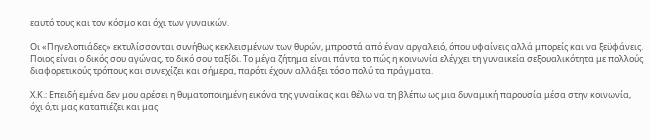εαυτό τους και τον κόσμο και όχι των γυναικών.

Οι «Πηνελοπιάδες» εκτυλίσσονται συνήθως κεκλεισμένων των θυρών, μπροστά από έναν αργαλειό, όπου υφαίνεις αλλά μπορείς και να ξεϋφάνεις. Ποιος είναι ο δικός σου αγώνας, το δικό σου ταξίδι. Το μέγα ζήτημα είναι πάντα το πώς η κοινωνία ελέγχει τη γυναικεία σεξουαλικότητα με πολλούς διαφορετικούς τρόπους και συνεχίζει και σήμερα, παρότι έχουν αλλάξει τόσο πολύ τα πράγματα.

Χ.Κ.: Επειδή εμένα δεν μου αρέσει η θυματοποιημένη εικόνα της γυναίκας και θέλω να τη βλέπω ως μια δυναμική παρουσία μέσα στην κοινωνία, όχι ό,τι μας καταπιέζει και μας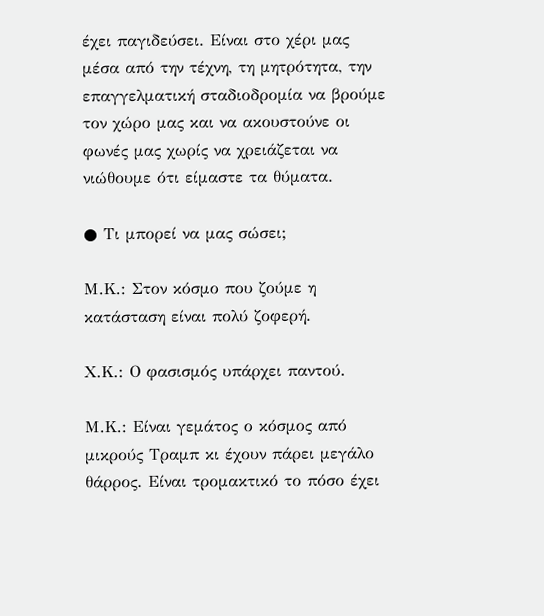έχει παγιδεύσει. Είναι στο χέρι μας μέσα από την τέχνη, τη μητρότητα, την επαγγελματική σταδιοδρομία να βρούμε τον χώρο μας και να ακουστούνε οι φωνές μας χωρίς να χρειάζεται να νιώθουμε ότι είμαστε τα θύματα.

● Τι μπορεί να μας σώσει;

Μ.Κ.: Στον κόσμο που ζούμε η κατάσταση είναι πολύ ζοφερή.

Χ.Κ.: Ο φασισμός υπάρχει παντού.

Μ.Κ.: Είναι γεμάτος ο κόσμος από μικρούς Τραμπ κι έχουν πάρει μεγάλο θάρρος. Είναι τρομακτικό το πόσο έχει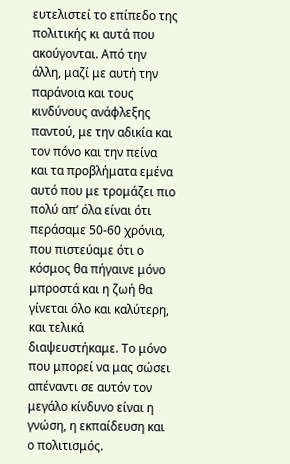ευτελιστεί το επίπεδο της πολιτικής κι αυτά που ακούγονται. Από την άλλη, μαζί με αυτή την παράνοια και τους κινδύνους ανάφλεξης παντού, με την αδικία και τον πόνο και την πείνα και τα προβλήματα εμένα αυτό που με τρομάζει πιο πολύ απ’ όλα είναι ότι περάσαμε 50-60 χρόνια, που πιστεύαμε ότι ο κόσμος θα πήγαινε μόνο μπροστά και η ζωή θα γίνεται όλο και καλύτερη, και τελικά διαψευστήκαμε. Το μόνο που μπορεί να μας σώσει απέναντι σε αυτόν τον μεγάλο κίνδυνο είναι η γνώση, η εκπαίδευση και ο πολιτισμός.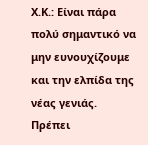Χ.Κ.: Είναι πάρα πολύ σημαντικό να μην ευνουχίζουμε και την ελπίδα της νέας γενιάς. Πρέπει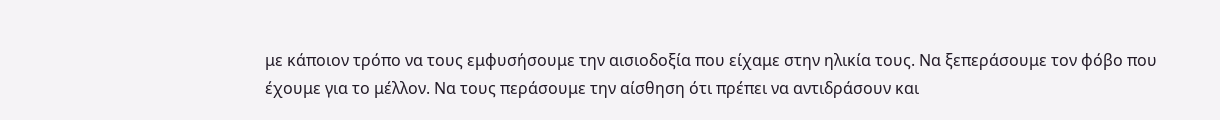με κάποιον τρόπο να τους εμφυσήσουμε την αισιοδοξία που είχαμε στην ηλικία τους. Να ξεπεράσουμε τον φόβο που έχουμε για το μέλλον. Να τους περάσουμε την αίσθηση ότι πρέπει να αντιδράσουν και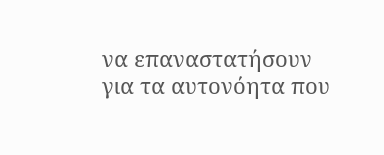να επαναστατήσουν για τα αυτονόητα που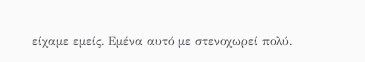είχαμε εμείς. Εμένα αυτό με στενοχωρεί πολύ.